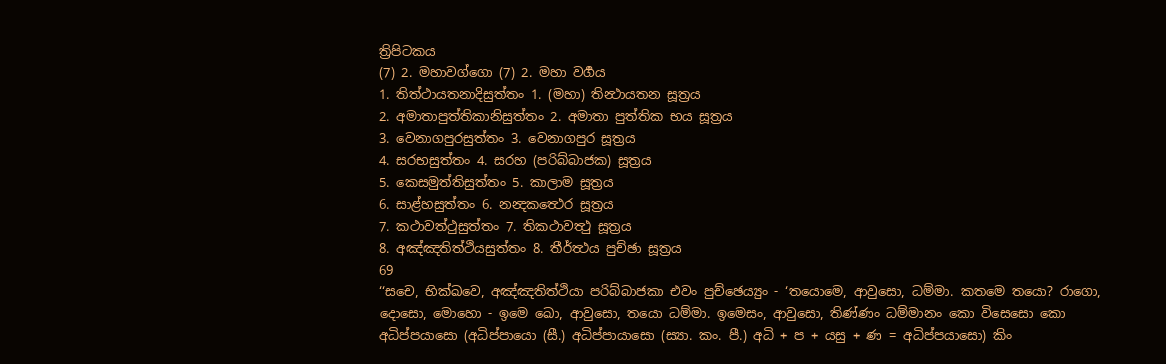ත්‍රිපිටකය
(7) 2. මහාවග්ගො (7) 2. මහා වර්‍ගය
1. තිත්ථායතනාදිසුත්තං 1. (මහා) තින්‍ථායතන සූත්‍රය
2. අමාතාපුත්තිකානිසුත්තං 2. අමාතා පුත්තික භය සූත්‍රය
3. වෙනාගපුරසුත්තං 3. වෙනාගපුර සූත්‍රය
4. සරභසුත්තං 4. සරහ (පරිබ්බාජක) සූත්‍රය
5. කෙසමුත්තිසුත්තං 5. කාලාම සූත්‍රය
6. සාළ්හසුත්තං 6. නන්‍දකත්‍ථෙර සූත්‍රය
7. කථාවත්ථුසුත්තං 7. තිකථාවත්‍ථු සූත්‍රය
8. අඤ්ඤතිත්ථියසුත්තං 8. තීර්ත්‍ථය පුච්ඡා සූත්‍රය
69
‘‘සචෙ, භික්ඛවෙ, අඤ්ඤතිත්ථියා පරිබ්බාජකා එවං පුච්ඡෙය්‍යුං - ‘තයොමෙ, ආවුසො, ධම්මා. කතමෙ තයො? රාගො, දොසො, මොහො - ඉමෙ ඛො, ආවුසො, තයො ධම්මා. ඉමෙසං, ආවුසො, තිණ්ණං ධම්මානං කො විසෙසො කො අධිප්පයාසො (අධිප්පායො (සී.) අධිප්පායාසො (ස්‍යා. කං. පී.) අධි + ප + යසු + ණ = අධිප්පයාසො) කිං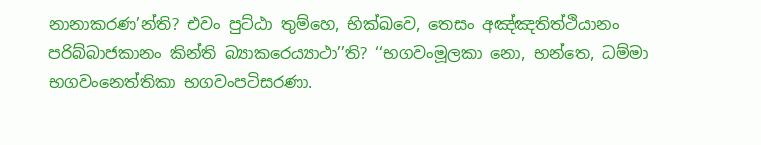නානාකරණ’න්ති? එවං පුට්ඨා තුම්හෙ, භික්ඛවෙ, තෙසං අඤ්ඤතිත්ථියානං පරිබ්බාජකානං කින්ති බ්‍යාකරෙය්‍යාථා’’ති? ‘‘භගවංමූලකා නො, භන්තෙ, ධම්මා භගවංනෙත්තිකා භගවංපටිසරණා.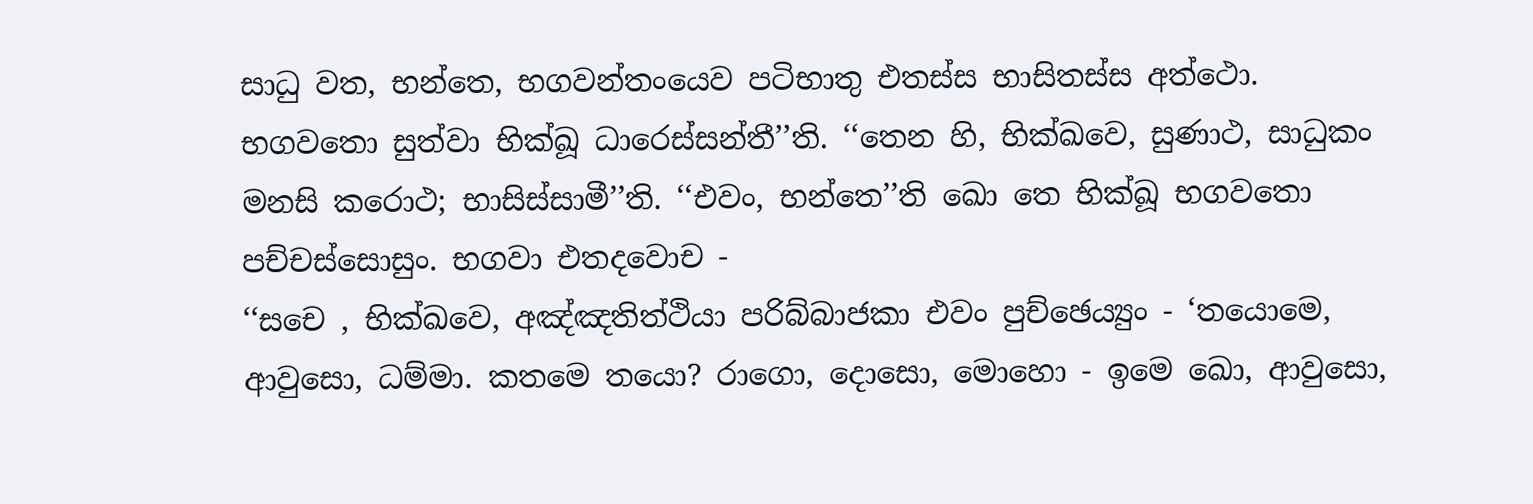සාධු වත, භන්තෙ, භගවන්තංයෙව පටිභාතු එතස්ස භාසිතස්ස අත්ථො. භගවතො සුත්වා භික්ඛූ ධාරෙස්සන්තී’’ති. ‘‘තෙන හි, භික්ඛවෙ, සුණාථ, සාධුකං මනසි කරොථ; භාසිස්සාමී’’ති. ‘‘එවං, භන්තෙ’’ති ඛො තෙ භික්ඛූ භගවතො පච්චස්සොසුං. භගවා එතදවොච -
‘‘සචෙ , භික්ඛවෙ, අඤ්ඤතිත්ථියා පරිබ්බාජකා එවං පුච්ඡෙය්‍යුං - ‘තයොමෙ, ආවුසො, ධම්මා. කතමෙ තයො? රාගො, දොසො, මොහො - ඉමෙ ඛො, ආවුසො,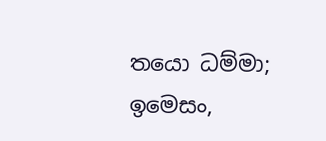තයො ධම්මා; ඉමෙසං,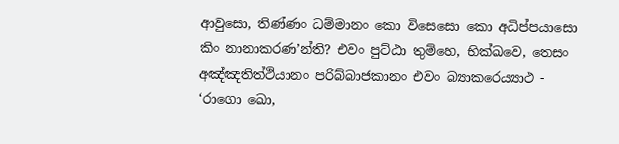ආවුසො, තිණ්ණං ධම්මානං කො විසෙසො කො අධිප්පයාසො කිං නානාකරණ’න්ති? එවං පුට්ඨා තුම්හෙ, භික්ඛවෙ, තෙසං අඤ්ඤතිත්ථියානං පරිබ්බාජකානං එවං බ්‍යාකරෙය්‍යාථ - ‘රාගො ඛො,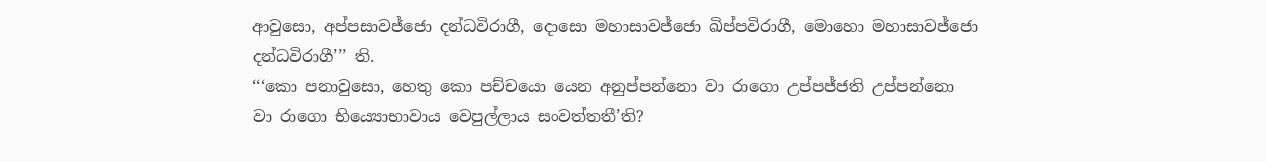ආවුසො, අප්පසාවජ්ජො දන්ධවිරාගී, දොසො මහාසාවජ්ජො ඛිප්පවිරාගී, මොහො මහාසාවජ්ජො දන්ධවිරාගී’’’ ති.
‘‘‘කො පනාවුසො, හෙතු කො පච්චයො යෙන අනුප්පන්නො වා රාගො උප්පජ්ජති උප්පන්නො වා රාගො භිය්‍යොභාවාය වෙපුල්ලාය සංවත්තතී’ති?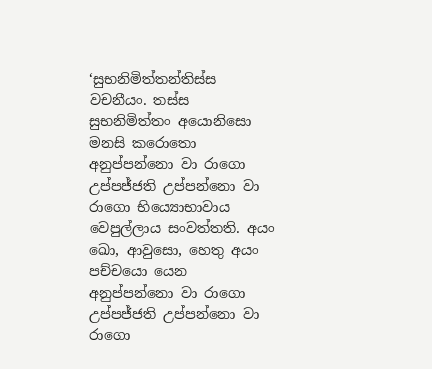‘සුභනිමිත්තන්තිස්ස වචනීයං. තස්ස සුභනිමිත්තං අයොනිසො මනසි කරොතො අනුප්පන්නො වා රාගො උප්පජ්ජති උප්පන්නො වා රාගො භිය්‍යොභාවාය වෙපුල්ලාය සංවත්තති. අයං ඛො, ආවුසො, හෙතු අයං පච්චයො යෙන අනුප්පන්නො වා රාගො උප්පජ්ජති උප්පන්නො වා රාගො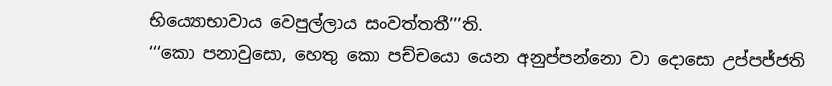භිය්‍යොභාවාය වෙපුල්ලාය සංවත්තතී’’’ති.
‘‘‘කො පනාවුසො, හෙතු කො පච්චයො යෙන අනුප්පන්නො වා දොසො උප්පජ්ජති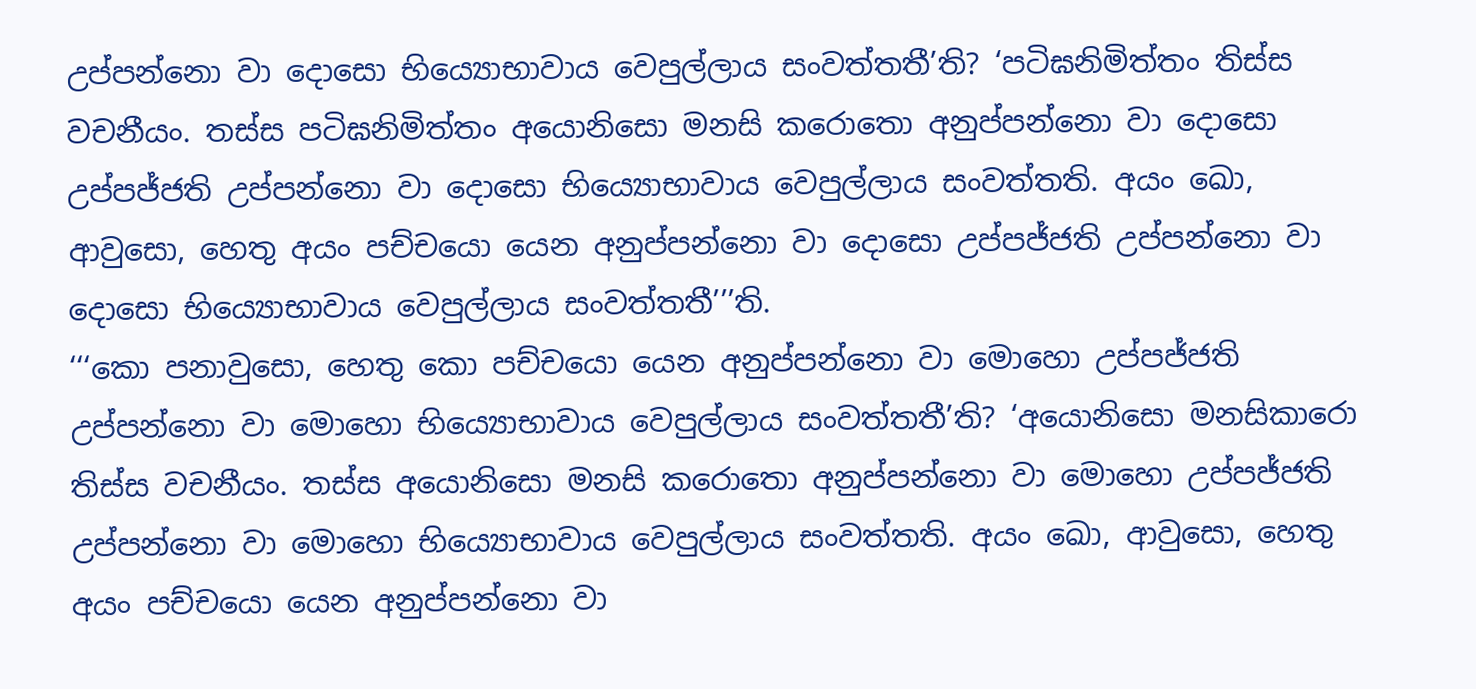උප්පන්නො වා දොසො භිය්‍යොභාවාය වෙපුල්ලාය සංවත්තතී’ති? ‘පටිඝනිමිත්තං තිස්ස වචනීයං. තස්ස පටිඝනිමිත්තං අයොනිසො මනසි කරොතො අනුප්පන්නො වා දොසො උප්පජ්ජති උප්පන්නො වා දොසො භිය්‍යොභාවාය වෙපුල්ලාය සංවත්තති. අයං ඛො, ආවුසො, හෙතු අයං පච්චයො යෙන අනුප්පන්නො වා දොසො උප්පජ්ජති උප්පන්නො වා දොසො භිය්‍යොභාවාය වෙපුල්ලාය සංවත්තතී’’’ති.
‘‘‘කො පනාවුසො, හෙතු කො පච්චයො යෙන අනුප්පන්නො වා මොහො උප්පජ්ජති උප්පන්නො වා මොහො භිය්‍යොභාවාය වෙපුල්ලාය සංවත්තතී’ති? ‘අයොනිසො මනසිකාරො තිස්ස වචනීයං. තස්ස අයොනිසො මනසි කරොතො අනුප්පන්නො වා මොහො උප්පජ්ජති උප්පන්නො වා මොහො භිය්‍යොභාවාය වෙපුල්ලාය සංවත්තති. අයං ඛො, ආවුසො, හෙතු අයං පච්චයො යෙන අනුප්පන්නො වා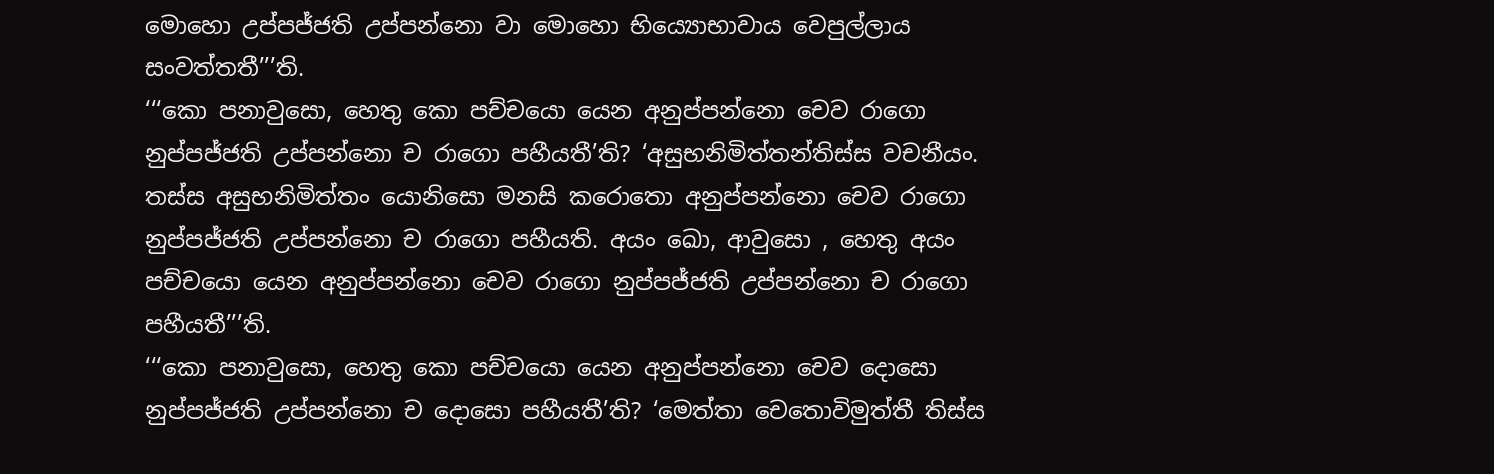මොහො උප්පජ්ජති උප්පන්නො වා මොහො භිය්‍යොභාවාය වෙපුල්ලාය සංවත්තතී’’’ති.
‘‘‘කො පනාවුසො, හෙතු කො පච්චයො යෙන අනුප්පන්නො චෙව රාගො නුප්පජ්ජති උප්පන්නො ච රාගො පහීයතී’ති? ‘අසුභනිමිත්තන්තිස්ස වචනීයං. තස්ස අසුභනිමිත්තං යොනිසො මනසි කරොතො අනුප්පන්නො චෙව රාගො නුප්පජ්ජති උප්පන්නො ච රාගො පහීයති. අයං ඛො, ආවුසො , හෙතු අයං පච්චයො යෙන අනුප්පන්නො චෙව රාගො නුප්පජ්ජති උප්පන්නො ච රාගො පහීයතී’’’ති.
‘‘‘කො පනාවුසො, හෙතු කො පච්චයො යෙන අනුප්පන්නො චෙව දොසො නුප්පජ්ජති උප්පන්නො ච දොසො පහීයතී’ති? ‘මෙත්තා චෙතොවිමුත්තී තිස්ස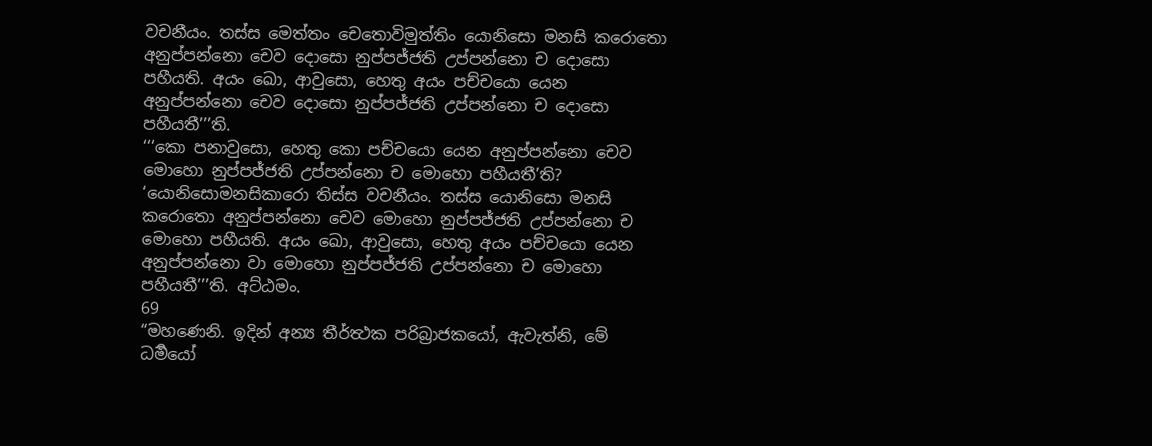වචනීයං. තස්ස මෙත්තං චෙතොවිමුත්තිං යොනිසො මනසි කරොතො අනුප්පන්නො චෙව දොසො නුප්පජ්ජති උප්පන්නො ච දොසො පහීයති. අයං ඛො, ආවුසො, හෙතු අයං පච්චයො යෙන අනුප්පන්නො චෙව දොසො නුප්පජ්ජති උප්පන්නො ච දොසො පහීයතී’’’ති.
‘‘‘කො පනාවුසො, හෙතු කො පච්චයො යෙන අනුප්පන්නො චෙව මොහො නුප්පජ්ජති උප්පන්නො ච මොහො පහීයතී’ති? ‘යොනිසොමනසිකාරො තිස්ස වචනීයං. තස්ස යොනිසො මනසි කරොතො අනුප්පන්නො චෙව මොහො නුප්පජ්ජති උප්පන්නො ච මොහො පහීයති. අයං ඛො, ආවුසො, හෙතු අයං පච්චයො යෙන අනුප්පන්නො වා මොහො නුප්පජ්ජති උප්පන්නො ච මොහො පහීයතී’’’ති. අට්ඨමං.
69
“මහණෙනි. ඉදින් අන්‍ය තීර්ත්‍ථක පරිබ්‍රාජකයෝ, ඇවැත්නි, මේ ධර්‍මයෝ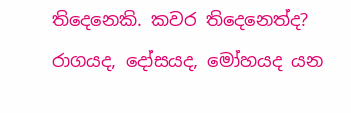තිදෙනෙකි. කවර තිදෙනෙත්ද? රාගයද, දෝසයද, මෝහයද යන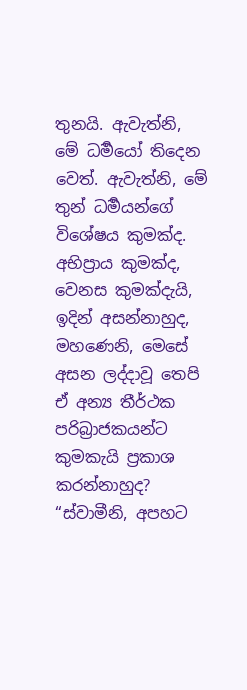තුනයි. ඇවැත්නි, මේ ධර්‍මයෝ තිදෙන වෙත්. ඇවැත්නි, මේ තුන් ධර්‍මයන්ගේ විශේෂය කුමක්ද. අභිප්‍රාය කුමක්ද, වෙනස කුමක්දැයි, ඉදින් අසන්නාහුද, මහණෙනි, මෙසේ අසන ලද්දාවූ තෙපි ඒ අන්‍ය තීර්ථක පරිබ්‍රාජකයන්ට කුමකැයි ප්‍රකාශ කරන්නාහුද?
“ස්වාමීනි, අපහට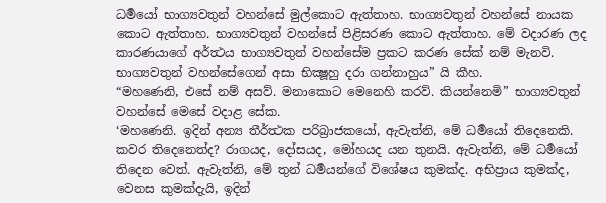ධර්‍මයෝ භාග්‍යවතුන් වහන්සේ මුල්කොට ඇත්තාහ. භාග්‍යවතුන් වහන්සේ නායක කොට ඇත්තාහ. භාග්‍යවතුන් වහන්සේ පිළිසරණ කොට ඇත්තාහ. මේ වදාරණ ලද කාරණයාගේ අර්ත්‍ථය භාග්‍යවතුන් වහන්සේම ප්‍රකට කරණ සේක් නම් මැනවි. භාග්‍යවතුන් වහන්සේගෙන් අසා භික්‍ෂූහු දරා ගන්නාහුය” යි කීහ.
“මහණෙනි, එසේ නම් අසව්. මනාකොට මෙනෙහි කරව්. කියන්නෙමි” භාග්‍යවතුන් වහන්සේ මෙසේ වදාළ සේක.
‘මහණෙනි. ඉදින් අන්‍ය තීර්ත්‍ථක පරිබ්‍රාජකයෝ, ඇවැත්නි, මේ ධර්‍මයෝ තිදෙනෙකි. කවර තිදෙනෙත්ද? රාගයද, දෝසයද, මෝහයද යන තුනයි. ඇවැත්නි, මේ ධර්‍මයෝ තිදෙන වෙත්. ඇවැත්නි, මේ තුන් ධර්‍මයන්ගේ විශේෂය කුමක්ද. අභිප්‍රාය කුමක්ද, වෙනස කුමක්දැයි, ඉදින්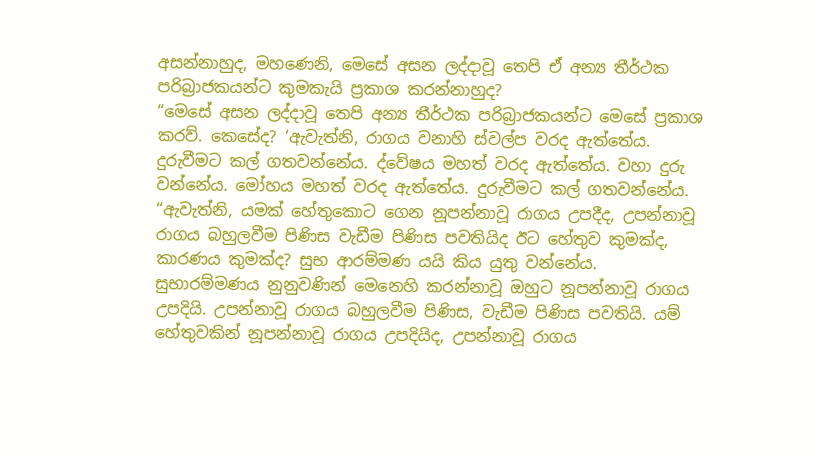අසන්නාහුද, මහණෙනි, මෙසේ අසන ලද්දාවූ තෙපි ඒ අන්‍ය තීර්ථක පරිබ්‍රාජකයන්ට කුමකැයි ප්‍රකාශ කරන්නාහුද?
“මෙසේ අසන ලද්දාවූ තෙපි අන්‍ය තීර්ථක පරිබ්‍රාජකයන්ට මෙසේ ප්‍රකාශ කරව්. කෙසේද? ‘ඇවැත්නි, රාගය වනාහි ස්වල්ප වරද ඇත්තේය. දුරුවීමට කල් ගතවන්නේය. ද්වේෂය මහත් වරද ඇත්තේය. වහා දුරු වන්නේය. මෝහය මහත් වරද ඇත්තේය. දුරුවීමට කල් ගතවන්නේය.
“ඇවැත්නි, යමක් හේතුකොට ගෙන නූපන්නාවූ රාගය උපදීද, උපන්නාවූ රාගය බහුලවීම පිණිස වැඩීම පිණිස පවතියිද ඊට හේතුව කුමක්ද, කාරණය කුමක්ද? සුභ ආරම්මණ යයි කිය යුතු වන්නේය. සුභාරම්මණය නුනුවණින් මෙනෙහි කරන්නාවූ ඔහුට නූපන්නාවූ රාගය උපදියි. උපන්නාවූ රාගය බහුලවීම පිණිස, වැඩීම පිණිස පවතියි. යම් හේතුවකින් නූපන්නාවූ රාගය උපදියිද, උපන්නාවූ රාගය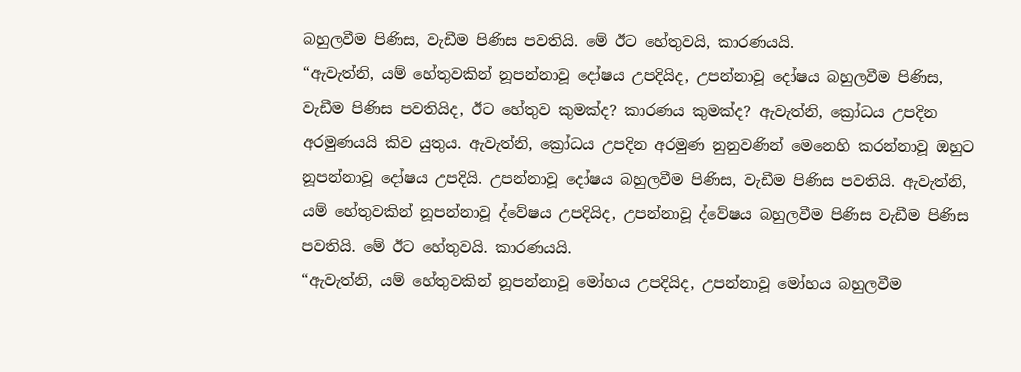බහුලවීම පිණිස, වැඩීම පිණිස පවතියි. මේ ඊට හේතුවයි, කාරණයයි.
“ඇවැත්නි, යම් හේතුවකින් නූපන්නාවූ දෝෂය උපදියිද, උපන්නාවූ දෝෂය බහුලවීම පිණිස, වැඩීම පිණිස පවතියිද, ඊට හේතුව කුමක්ද? කාරණය කුමක්ද? ඇවැත්නි, ක්‍රෝධය උපදින අරමුණයයි කිව යුතුය. ඇවැත්නි, ක්‍රෝධය උපදින අරමුණ නුනුවණින් මෙනෙහි කරන්නාවූ ඔහුට නූපන්නාවූ දෝෂය උපදියි. උපන්නාවූ දෝෂය බහුලවීම පිණිස, වැඩීම පිණිස පවතියි. ඇවැත්නි, යම් හේතුවකින් නූපන්නාවූ ද්වේෂය උපදියිද, උපන්නාවූ ද්වේෂය බහුලවීම පිණිස වැඩීම පිණිස පවතියි. මේ ඊට හේතුවයි. කාරණයයි.
“ඇවැත්නි, යම් හේතුවකින් නූපන්නාවූ මෝහය උපදියිද, උපන්නාවූ මෝහය බහුලවීම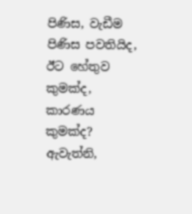පිණිස, වැඩීම පිණිස පවතියිද, ඊට හේතුව කුමක්ද, කාරණය කුමක්ද? ඇවැත්නි,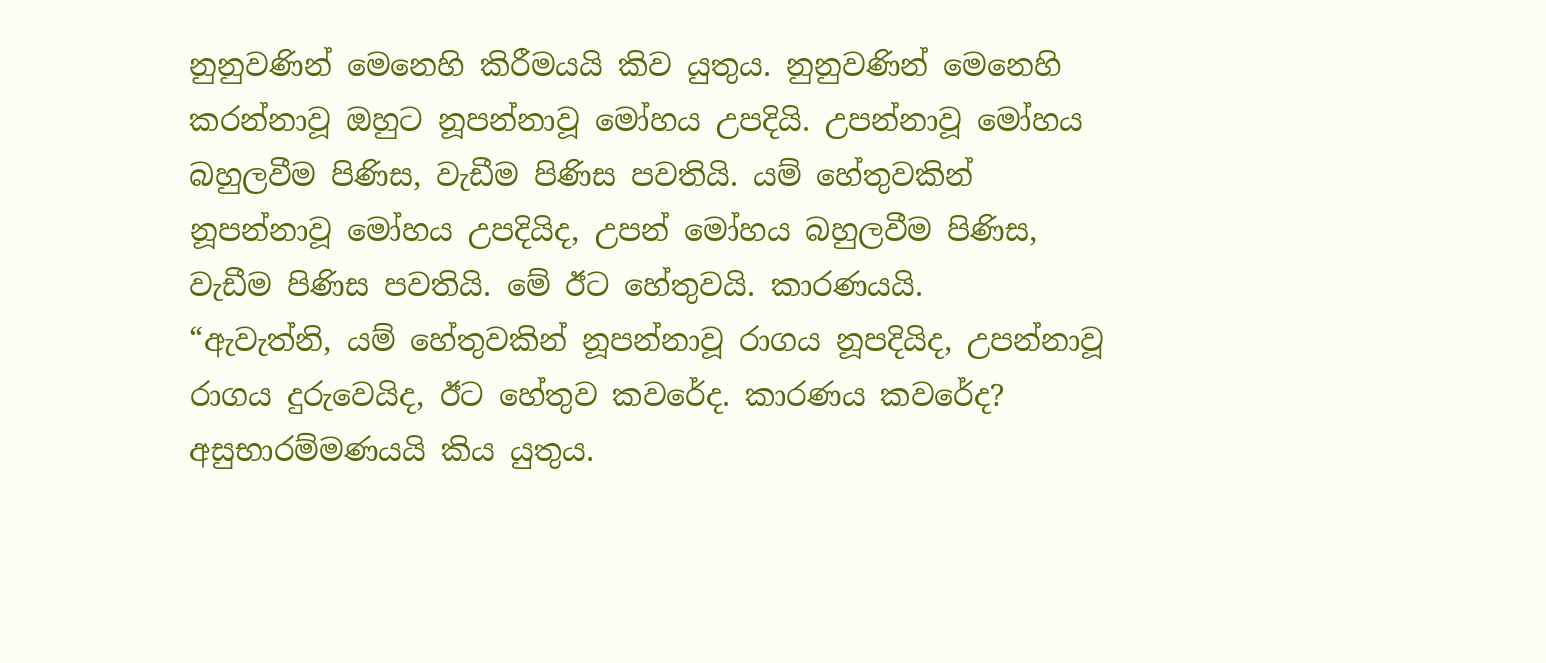නුනුවණින් මෙනෙහි කිරීමයයි කිව යුතුය. නුනුවණින් මෙනෙහි කරන්නාවූ ඔහුට නූපන්නාවූ මෝහය උපදියි. උපන්නාවූ මෝහය බහුලවීම පිණිස, වැඩීම පිණිස පවතියි. යම් හේතුවකින් නූපන්නාවූ මෝහය උපදියිද, උපන් මෝහය බහුලවීම පිණිස, වැඩීම පිණිස පවතියි. මේ ඊට හේතුවයි. කාරණයයි.
“ඇවැත්නි, යම් හේතුවකින් නූපන්නාවූ රාගය නූපදියිද, උපන්නාවූ රාගය දුරුවෙයිද, ඊට හේතුව කවරේද. කාරණය කවරේද? අසුභාරම්මණයයි කිය යුතුය.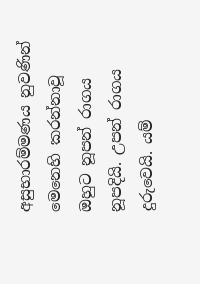අසුභාරම්මණය නුවණින් මෙනෙහි කරන්නාවූ ඔහුට නූපන් රාගය නූපදියි. උපන් රාගය දුරුවෙයි. යම්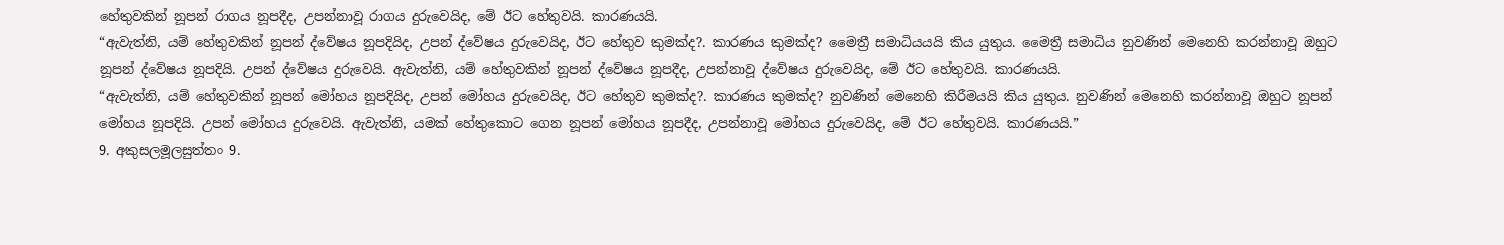හේතුවකින් නූපන් රාගය නූපදීද, උපන්නාවූ රාගය දුරුවෙයිද, මේ ඊට හේතුවයි. කාරණයයි.
“ඇවැත්නි, යම් හේතුවකින් නූපන් ද්වේෂය නූපදියිද, උපන් ද්වේෂය දුරුවෙයිද, ඊට හේතුව කුමක්ද?. කාරණය කුමක්ද? මෛත්‍රී සමාධියයයි කිය යුතුය. මෛත්‍රී සමාධිය නුවණින් මෙනෙහි කරන්නාවූ ඔහුට නූපන් ද්වේෂය නූපදියි. උපන් ද්වේෂය දුරුවෙයි. ඇවැත්නි, යම් හේතුවකින් නූපන් ද්වේෂය නූපදීද, උපන්නාවූ ද්වේෂය දුරුවෙයිද, මේ ඊට හේතුවයි. කාරණයයි.
“ඇවැත්නි, යම් හේතුවකින් නූපන් මෝහය නූපදියිද, උපන් මෝහය දුරුවෙයිද, ඊට හේතුව කුමක්ද?. කාරණය කුමක්ද? නුවණින් මෙනෙහි කිරීමයයි කිය යුතුය. නුවණින් මෙනෙහි කරන්නාවූ ඔහුට නූපන් මෝහය නූපදියි. උපන් මෝහය දුරුවෙයි. ඇවැත්නි, යමක් හේතුකොට ගෙන නූපන් මෝහය නූපදීද, උපන්නාවූ මෝහය දුරුවෙයිද, මේ ඊට හේතුවයි. කාරණයයි.”
9. අකුසලමූලසුත්තං 9.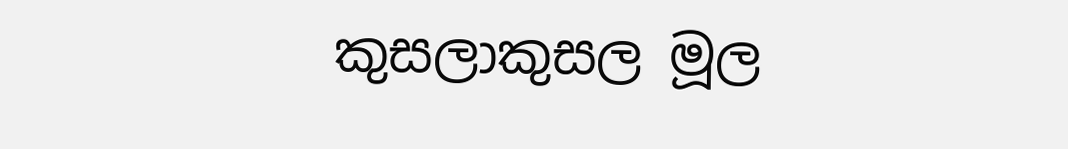කුසලාකුසල මූල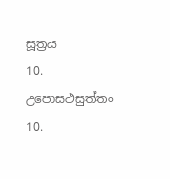සූත්‍රය
10. උපොසථසුත්තං 10.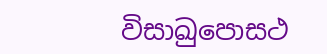විසාඛුපොසථ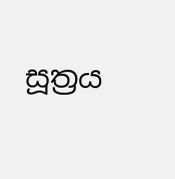සූත්‍රය